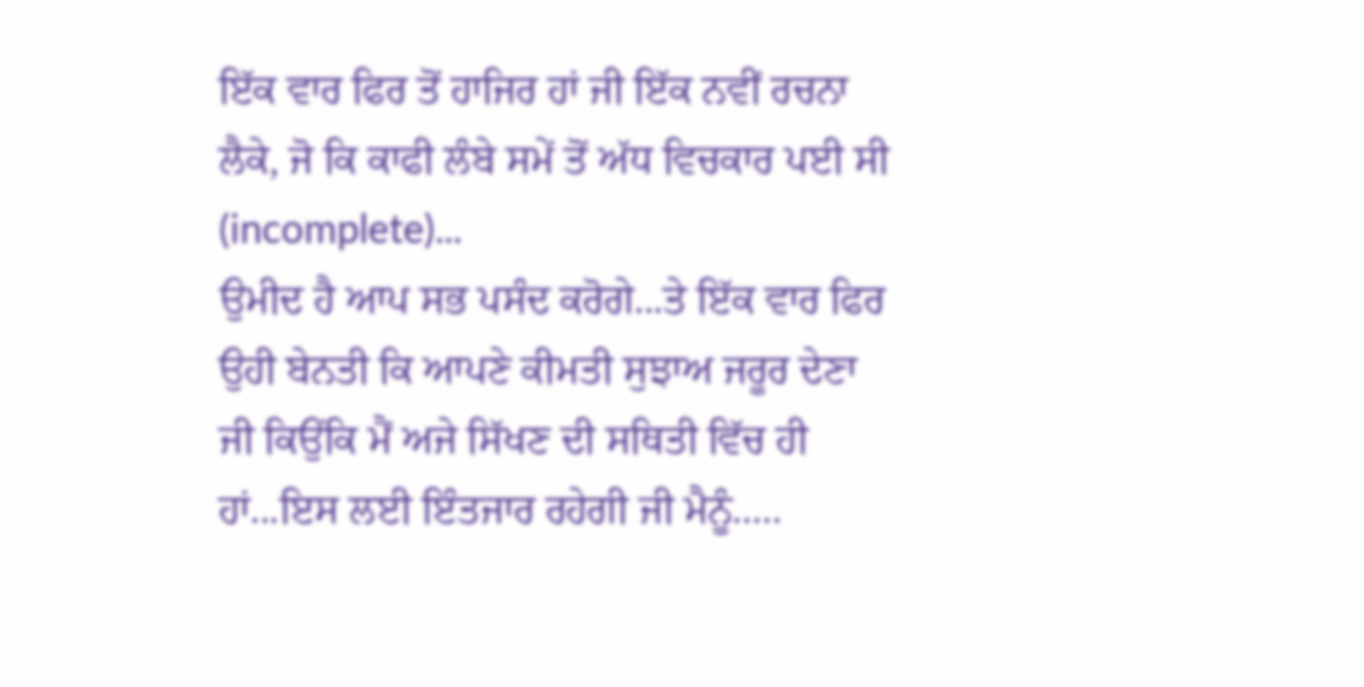ਇੱਕ ਵਾਰ ਫਿਰ ਤੋਂ ਹਾਜਿਰ ਹਾਂ ਜੀ ਇੱਕ ਨਵੀਂ ਰਚਨਾ ਲੈਕੇ, ਜੋ ਕਿ ਕਾਫੀ ਲੰਬੇ ਸਮੇਂ ਤੋਂ ਅੱਧ ਵਿਚਕਾਰ ਪਈ ਸੀ (incomplete)...
ਉਮੀਦ ਹੈ ਆਪ ਸਭ ਪਸੰਦ ਕਰੋਗੇ...ਤੇ ਇੱਕ ਵਾਰ ਫਿਰ ਉਹੀ ਬੇਨਤੀ ਕਿ ਆਪਣੇ ਕੀਮਤੀ ਸੁਝਾਅ ਜਰੂਰ ਦੇਣਾ ਜੀ ਕਿਉਂਕਿ ਮੈਂ ਅਜੇ ਸਿੱਖਣ ਦੀ ਸਥਿਤੀ ਵਿੱਚ ਹੀ ਹਾਂ...ਇਸ ਲਈ ਇੰਤਜਾਰ ਰਹੇਗੀ ਜੀ ਮੈਨੂੰ.....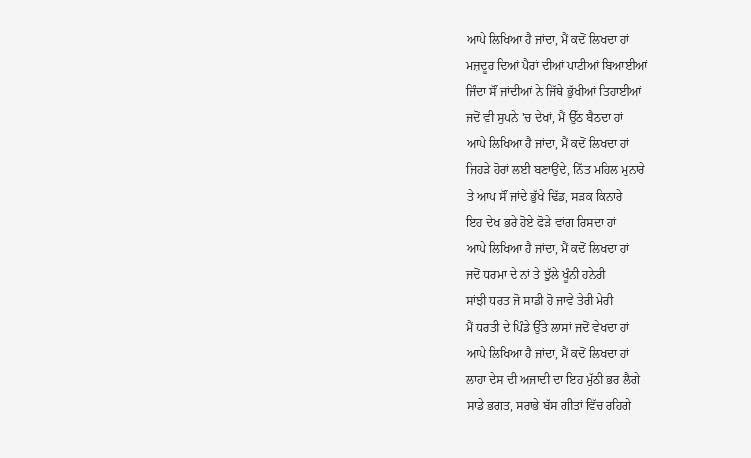ਆਪੇ ਲਿਖਿਆ ਹੈ ਜਾਂਦਾ, ਮੈਂ ਕਦੋਂ ਲਿਖਦਾ ਹਾਂ
ਮਜ਼ਦੂਰ ਦਿਆਂ ਪੈਰਾਂ ਦੀਆਂ ਪਾਟੀਆਂ ਬਿਆਈਆਂ
ਜਿੰਦਾ ਸੌਂ ਜਾਂਦੀਆਂ ਨੇ ਜਿੱਥੇ ਭੁੱਖੀਆਂ ਤਿਹਾਈਆਂ
ਜਦੋਂ ਵੀ ਸੁਪਨੇ 'ਚ ਦੇਖਾਂ, ਮੈਂ ਉੱਠ ਬੈਠਦਾ ਹਾਂ
ਆਪੇ ਲਿਖਿਆ ਹੈ ਜਾਂਦਾ, ਮੈਂ ਕਦੋਂ ਲਿਖਦਾ ਹਾਂ
ਜਿਹੜੇ ਹੋਰਾਂ ਲਈ ਬਣਾਉਂਦੇ, ਨਿੱਤ ਮਹਿਲ ਮੁਨਾਰੇ
ਤੇ ਆਪ ਸੌਂ ਜਾਂਦੇ ਭੁੱਖੇ ਢਿੱਡ, ਸੜਕ ਕਿਨਾਰੇ
ਇਹ ਦੇਖ ਭਰੇ ਹੋਏ ਫੋੜੇ ਵਾਂਗ ਰਿਸਦਾ ਹਾਂ
ਆਪੇ ਲਿਖਿਆ ਹੈ ਜਾਂਦਾ, ਮੈਂ ਕਦੋਂ ਲਿਖਦਾ ਹਾਂ
ਜਦੋਂ ਧਰਮਾ ਦੇ ਨਾਂ ਤੇ ਝੁੱਲੇ ਖੂੰਨੀ ਹਨੇਰੀ
ਸਾਂਝੀ ਧਰਤ ਜੋ ਸਾਡੀ ਹੋ ਜਾਵੇ ਤੇਰੀ ਮੇਰੀ
ਮੈਂ ਧਰਤੀ ਦੇ ਪਿੰਡੇ ਉੱਤੇ ਲਾਸਾਂ ਜਦੋਂ ਵੇਖਦਾ ਹਾਂ
ਆਪੇ ਲਿਖਿਆ ਹੈ ਜਾਂਦਾ, ਮੈਂ ਕਦੋਂ ਲਿਖਦਾ ਹਾਂ
ਲਾਹਾ ਦੇਸ ਦੀ ਅਜਾਦੀ ਦਾ ਇਹ ਮੁੱਠੀ ਭਰ ਲੈਗੇ
ਸਾਡੇ ਭਗਤ, ਸਰਾਭੇ ਬੱਸ ਗੀਤਾਂ ਵਿੱਚ ਰਹਿਗੇ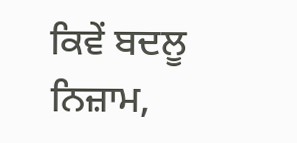ਕਿਵੇਂ ਬਦਲੂ ਨਿਜ਼ਾਮ,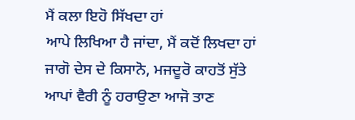ਮੈਂ ਕਲਾ ਇਹੋ ਸਿੱਖਦਾ ਹਾਂ
ਆਪੇ ਲਿਖਿਆ ਹੈ ਜਾਂਦਾ, ਮੈਂ ਕਦੋਂ ਲਿਖਦਾ ਹਾਂ
ਜਾਗੋ ਦੇਸ ਦੇ ਕਿਸਾਨੋ, ਮਜਦੂਰੋ ਕਾਹਤੋਂ ਸੁੱਤੇ
ਆਪਾਂ ਵੈਰੀ ਨੂੰ ਹਰਾਉਣਾ ਆਜੋ ਤਾਣ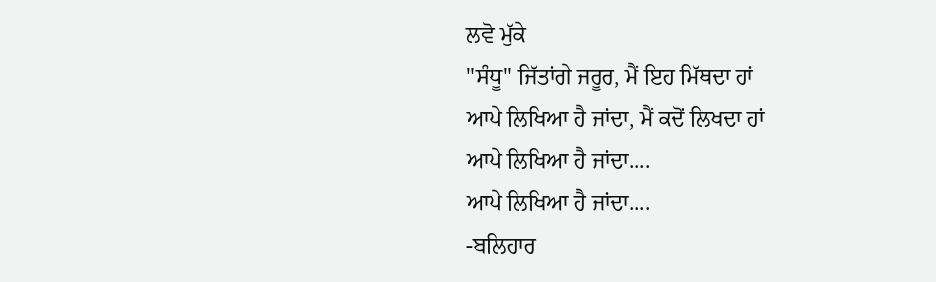ਲਵੋ ਮੁੱਕੇ
"ਸੰਧੂ" ਜਿੱਤਾਂਗੇ ਜਰੂਰ, ਮੈਂ ਇਹ ਮਿੱਥਦਾ ਹਾਂ
ਆਪੇ ਲਿਖਿਆ ਹੈ ਜਾਂਦਾ, ਮੈਂ ਕਦੋਂ ਲਿਖਦਾ ਹਾਂ
ਆਪੇ ਲਿਖਿਆ ਹੈ ਜਾਂਦਾ....
ਆਪੇ ਲਿਖਿਆ ਹੈ ਜਾਂਦਾ....
-ਬਲਿਹਾਰ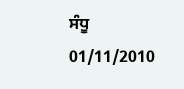ਸੰਧੂ
01/11/2010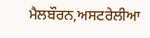ਮੈਲਬੌਰਨ,ਅਸਟਰੇਲੀਆ